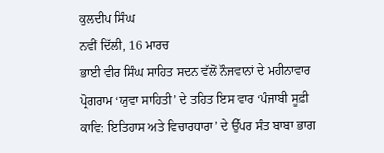ਕੁਲਦੀਪ ਸਿੰਘ
ਨਵੀਂ ਦਿੱਲੀ, 16 ਮਾਰਚ
ਭਾਈ ਵੀਰ ਸਿੰਘ ਸਾਹਿਤ ਸਦਨ ਵੱਲੋਂ ਨੌਜਵਾਨਾਂ ਦੇ ਮਹੀਨਾਵਾਰ ਪ੍ਰੋਗਰਾਮ ‘ਯੁਵਾ ਸਾਹਿਤੀ’ ਦੇ ਤਹਿਤ ਇਸ ਵਾਰ ‘ਪੰਜਾਬੀ ਸੂਫ਼ੀ ਕਾਵਿ: ਇਤਿਹਾਸ ਅਤੇ ਵਿਚਾਰਧਾਰਾ’ ਦੇ ਉੱਪਰ ਸੰਤ ਬਾਬਾ ਭਾਗ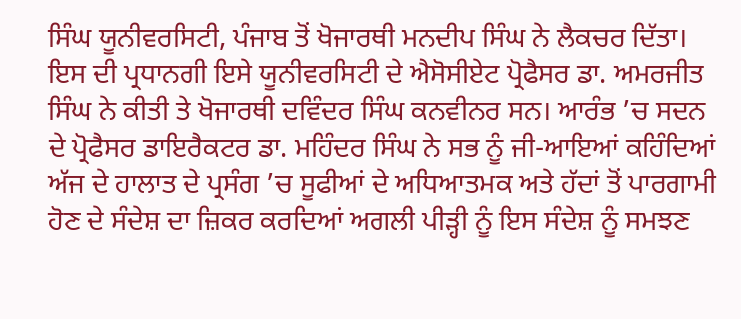ਸਿੰਘ ਯੂਨੀਵਰਸਿਟੀ, ਪੰਜਾਬ ਤੋਂ ਖੋਜਾਰਥੀ ਮਨਦੀਪ ਸਿੰਘ ਨੇ ਲੈਕਚਰ ਦਿੱਤਾ। ਇਸ ਦੀ ਪ੍ਰਧਾਨਗੀ ਇਸੇ ਯੂਨੀਵਰਸਿਟੀ ਦੇ ਐਸੋਸੀਏਟ ਪ੍ਰੋਫੈਸਰ ਡਾ. ਅਮਰਜੀਤ ਸਿੰਘ ਨੇ ਕੀਤੀ ਤੇ ਖੋਜਾਰਥੀ ਦਵਿੰਦਰ ਸਿੰਘ ਕਨਵੀਨਰ ਸਨ। ਆਰੰਭ ’ਚ ਸਦਨ ਦੇ ਪ੍ਰੋਫੈਸਰ ਡਾਇਰੈਕਟਰ ਡਾ. ਮਹਿੰਦਰ ਸਿੰਘ ਨੇ ਸਭ ਨੂੰ ਜੀ-ਆਇਆਂ ਕਹਿੰਦਿਆਂ ਅੱਜ ਦੇ ਹਾਲਾਤ ਦੇ ਪ੍ਰਸੰਗ ’ਚ ਸੂਫੀਆਂ ਦੇ ਅਧਿਆਤਮਕ ਅਤੇ ਹੱਦਾਂ ਤੋਂ ਪਾਰਗਾਮੀ ਹੋਣ ਦੇ ਸੰਦੇਸ਼ ਦਾ ਜ਼ਿਕਰ ਕਰਦਿਆਂ ਅਗਲੀ ਪੀੜ੍ਹੀ ਨੂੰ ਇਸ ਸੰਦੇਸ਼ ਨੂੰ ਸਮਝਣ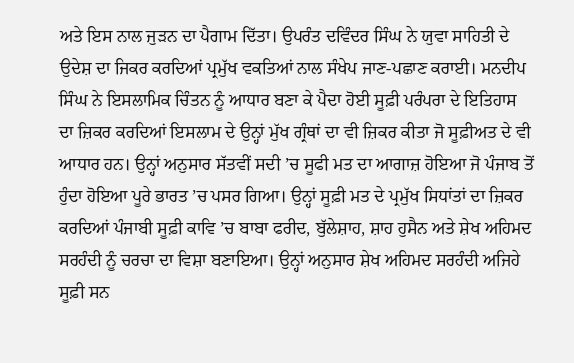ਅਤੇ ਇਸ ਨਾਲ ਜੁੜਨ ਦਾ ਪੈਗਾਮ ਦਿੱਤਾ। ਉਪਰੰਤ ਦਵਿੰਦਰ ਸਿੰਘ ਨੇ ਯੁਵਾ ਸਾਹਿਤੀ ਦੇ ਉਦੇਸ਼ ਦਾ ਜਿਕਰ ਕਰਦਿਆਂ ਪ੍ਰਮੁੱਖ ਵਕਤਿਆਂ ਨਾਲ ਸੰਖੇਪ ਜਾਣ-ਪਛਾਣ ਕਰਾਈ। ਮਨਦੀਪ ਸਿੰਘ ਨੇ ਇਸਲਾਮਿਕ ਚਿੰਤਨ ਨੂੰ ਆਧਾਰ ਬਣਾ ਕੇ ਪੈਦਾ ਹੋਈ ਸੂਫ਼ੀ ਪਰੰਪਰਾ ਦੇ ਇਤਿਹਾਸ ਦਾ ਜ਼ਿਕਰ ਕਰਦਿਆਂ ਇਸਲਾਮ ਦੇ ਉਨ੍ਹਾਂ ਮੁੱਖ ਗ੍ਰੰਥਾਂ ਦਾ ਵੀ ਜ਼ਿਕਰ ਕੀਤਾ ਜੋ ਸੂਫ਼ੀਅਤ ਦੇ ਵੀ ਆਧਾਰ ਹਨ। ਉਨ੍ਹਾਂ ਅਨੁਸਾਰ ਸੱਤਵੀਂ ਸਦੀ ’ਚ ਸੂਫੀ ਮਤ ਦਾ ਆਗਾਜ਼ ਹੋਇਆ ਜੋ ਪੰਜਾਬ ਤੋਂ ਹੁੰਦਾ ਹੋਇਆ ਪੂਰੇ ਭਾਰਤ ’ਚ ਪਸਰ ਗਿਆ। ਉਨ੍ਹਾਂ ਸੂਫ਼ੀ ਮਤ ਦੇ ਪ੍ਰਮੁੱਖ ਸਿਧਾਂਤਾਂ ਦਾ ਜ਼ਿਕਰ ਕਰਦਿਆਂ ਪੰਜਾਬੀ ਸੂਫ਼ੀ ਕਾਵਿ ’ਚ ਬਾਬਾ ਫਰੀਦ, ਬੁੱਲੇਸ਼ਾਹ, ਸ਼ਾਹ ਹੁਸੈਨ ਅਤੇ ਸ਼ੇਖ ਅਹਿਮਦ ਸਰਹੰਦੀ ਨੂੰ ਚਰਚਾ ਦਾ ਵਿਸ਼ਾ ਬਣਾਇਆ। ਉਨ੍ਹਾਂ ਅਨੁਸਾਰ ਸ਼ੇਖ ਅਹਿਮਦ ਸਰਹੰਦੀ ਅਜਿਹੇ ਸੂਫ਼ੀ ਸਨ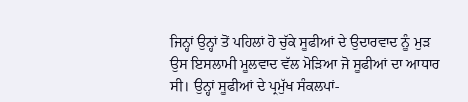ਜਿਨ੍ਹਾਂ ਉਨ੍ਹਾਂ ਤੋਂ ਪਹਿਲਾਂ ਹੋ ਚੁੱਕੇ ਸੂਫੀਆਂ ਦੇ ਉਦਾਰਵਾਦ ਨੂੰ ਮੁੜ ਉਸ ਇਸਲਾਮੀ ਮੂਲਵਾਦ ਵੱਲ ਮੋੜਿਆ ਜੋ ਸੂਫੀਆਂ ਦਾ ਆਧਾਰ ਸੀ। ਉਨ੍ਹਾਂ ਸੂਫੀਆਂ ਦੇ ਪ੍ਰਮੁੱਖ ਸੰਕਲਪਾਂ-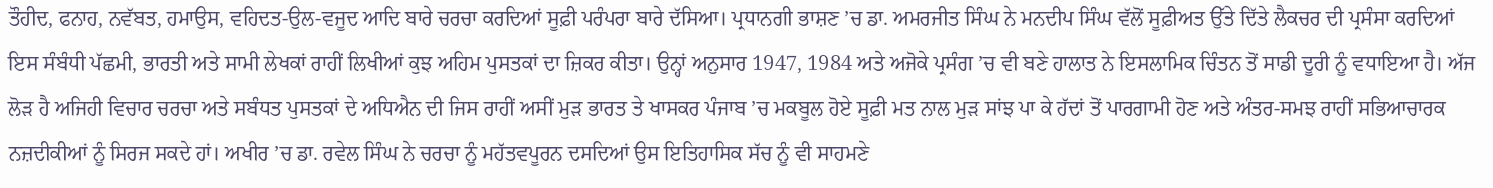ਤੌਹੀਦ, ਫਨਾਹ, ਨਵੱਬਤ, ਹਮਾਉਸ, ਵਹਿਦਤ-ਉਲ-ਵਜੂਦ ਆਦਿ ਬਾਰੇ ਚਰਚਾ ਕਰਦਿਆਂ ਸੂਫ਼ੀ ਪਰੰਪਰਾ ਬਾਰੇ ਦੱਸਿਆ। ਪ੍ਰਧਾਨਗੀ ਭਾਸ਼ਣ ’ਚ ਡਾ. ਅਮਰਜੀਤ ਸਿੰਘ ਨੇ ਮਨਦੀਪ ਸਿੰਘ ਵੱਲੋਂ ਸੂਫ਼ੀਅਤ ਉੱਤੇ ਦਿੱਤੇ ਲੈਕਚਰ ਦੀ ਪ੍ਰਸੰਸਾ ਕਰਦਿਆਂ ਇਸ ਸੰਬੰਧੀ ਪੱਛਮੀ, ਭਾਰਤੀ ਅਤੇ ਸਾਮੀ ਲੇਖਕਾਂ ਰਾਹੀਂ ਲਿਖੀਆਂ ਕੁਝ ਅਹਿਮ ਪੁਸਤਕਾਂ ਦਾ ਜ਼ਿਕਰ ਕੀਤਾ। ਉਨ੍ਹਾਂ ਅਨੁਸਾਰ 1947, 1984 ਅਤੇ ਅਜੋਕੇ ਪ੍ਰਸੰਗ ’ਚ ਵੀ ਬਣੇ ਹਾਲਾਤ ਨੇ ਇਸਲਾਮਿਕ ਚਿੰਤਨ ਤੋਂ ਸਾਡੀ ਦੂਰੀ ਨੂੰ ਵਧਾਇਆ ਹੈ। ਅੱਜ ਲੋੜ ਹੈ ਅਜਿਹੀ ਵਿਚਾਰ ਚਰਚਾ ਅਤੇ ਸਬੰਧਤ ਪੁਸਤਕਾਂ ਦੇ ਅਧਿਐਨ ਦੀ ਜਿਸ ਰਾਹੀਂ ਅਸੀਂ ਮੁੜ ਭਾਰਤ ਤੇ ਖਾਸਕਰ ਪੰਜਾਬ ’ਚ ਮਕਬੂਲ ਹੋਏ ਸੂਫ਼ੀ ਮਤ ਨਾਲ ਮੁੜ ਸਾਂਝ ਪਾ ਕੇ ਹੱਦਾਂ ਤੋਂ ਪਾਰਗਾਮੀ ਹੋਣ ਅਤੇ ਅੰਤਰ-ਸਮਝ ਰਾਹੀਂ ਸਭਿਆਚਾਰਕ ਨਜ਼ਦੀਕੀਆਂ ਨੂੰ ਸਿਰਜ ਸਕਦੇ ਹਾਂ। ਅਖੀਰ ’ਚ ਡਾ. ਰਵੇਲ ਸਿੰਘ ਨੇ ਚਰਚਾ ਨੂੰ ਮਹੱਤਵਪੂਰਨ ਦਸਦਿਆਂ ਉਸ ਇਤਿਹਾਸਿਕ ਸੱਚ ਨੂੰ ਵੀ ਸਾਹਮਣੇ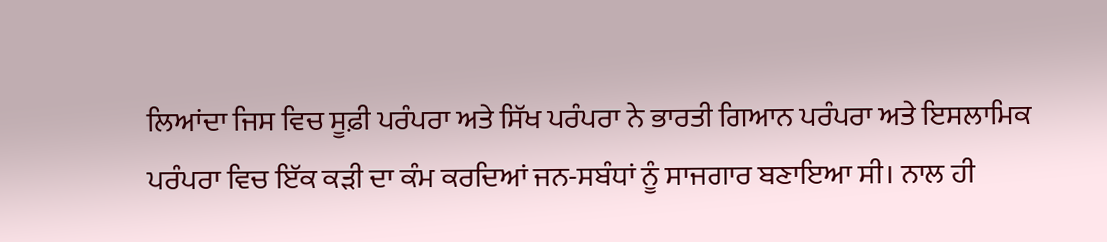ਲਿਆਂਦਾ ਜਿਸ ਵਿਚ ਸੂਫ਼ੀ ਪਰੰਪਰਾ ਅਤੇ ਸਿੱਖ ਪਰੰਪਰਾ ਨੇ ਭਾਰਤੀ ਗਿਆਨ ਪਰੰਪਰਾ ਅਤੇ ਇਸਲਾਮਿਕ ਪਰੰਪਰਾ ਵਿਚ ਇੱਕ ਕੜੀ ਦਾ ਕੰਮ ਕਰਦਿਆਂ ਜਨ-ਸਬੰਧਾਂ ਨੂੰ ਸਾਜਗਾਰ ਬਣਾਇਆ ਸੀ। ਨਾਲ ਹੀ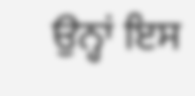ਉਨ੍ਹਾਂ ਇਸ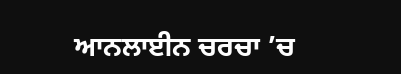ਆਨਲਾਈਨ ਚਰਚਾ ’ਚ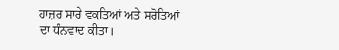ਹਾਜ਼ਰ ਸਾਰੇ ਵਕਤਿਆਂ ਅਤੇ ਸਰੋਤਿਆਂ ਦਾ ਧੰਨਵਾਦ ਕੀਤਾ।